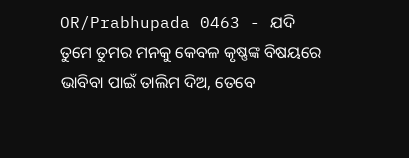OR/Prabhupada 0463 - ଯଦି ତୁମେ ତୁମର ମନକୁ କେବଳ କୃଷ୍ଣଙ୍କ ବିଷୟରେ ଭାବିବା ପାଇଁ ତାଲିମ ଦିଅ, ତେବେ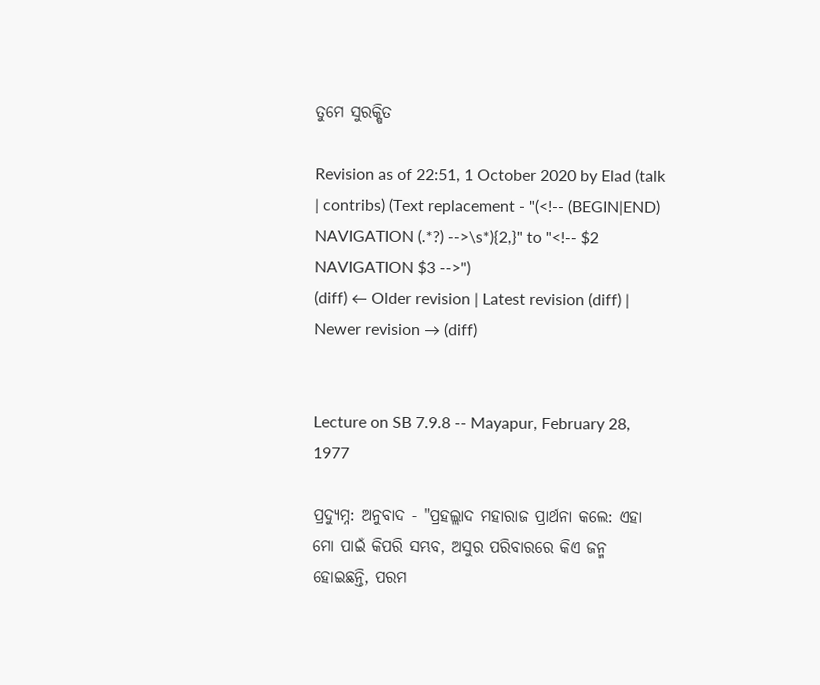ତୁମେ ସୁରକ୍ଷିତ

Revision as of 22:51, 1 October 2020 by Elad (talk | contribs) (Text replacement - "(<!-- (BEGIN|END) NAVIGATION (.*?) -->\s*){2,}" to "<!-- $2 NAVIGATION $3 -->")
(diff) ← Older revision | Latest revision (diff) | Newer revision → (diff)


Lecture on SB 7.9.8 -- Mayapur, February 28, 1977

ପ୍ରଦ୍ୟୁମ୍ନ: ଅନୁବାଦ - "ପ୍ରହଲ୍ଲାଦ ମହାରାଜ ପ୍ରାର୍ଥନା କଲେ: ଏହା ମୋ ପାଇଁ କିପରି ସମ୍ଭବ, ଅସୁର ପରିବାରରେ କିଏ ଜନ୍ମ ହୋଇଛନ୍ତି, ପରମ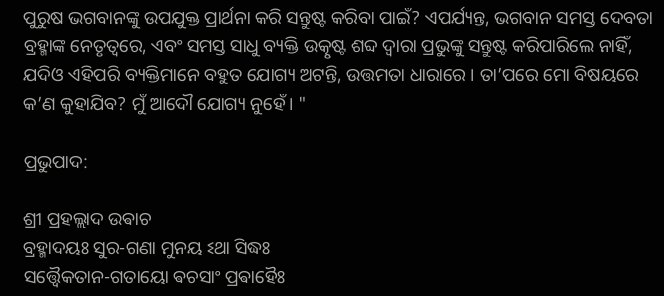ପୁରୁଷ ଭଗବାନଙ୍କୁ ଉପଯୁକ୍ତ ପ୍ରାର୍ଥନା କରି ସନ୍ତୁଷ୍ଟ କରିବା ପାଇଁ? ଏପର୍ଯ୍ୟନ୍ତ, ଭଗବାନ ସମସ୍ତ ଦେବତା ବ୍ରହ୍ମାଙ୍କ ନେତୃତ୍ୱରେ, ଏବଂ ସମସ୍ତ ସାଧୁ ବ୍ୟକ୍ତି ଉତ୍କୃଷ୍ଟ ଶବ୍ଦ ଦ୍ୱାରା ପ୍ରଭୁଙ୍କୁ ସନ୍ତୁଷ୍ଟ କରିପାରିଲେ ନାହିଁ, ଯଦିଓ ଏହିପରି ବ୍ୟକ୍ତିମାନେ ବହୁତ ଯୋଗ୍ୟ ଅଟନ୍ତି, ଉତ୍ତମତା ଧାରାରେ । ତା’ପରେ ମୋ ବିଷୟରେ କ’ଣ କୁହାଯିବ? ମୁଁ ଆଦୌ ଯୋଗ୍ୟ ନୁହେଁ। "

ପ୍ରଭୁପାଦ:

ଶ୍ରୀ ପ୍ରହଲ୍ଲାଦ ଉଵାଚ
ବ୍ରହ୍ମାଦୟଃ ସୁର-ଗଣା ମୁନୟ ଽଥା ସିଦ୍ଧଃ
ସତ୍ତ୍ଵୈକତାନ-ଗତାୟୋ ଵଚସାଂ ପ୍ରଵାହୈଃ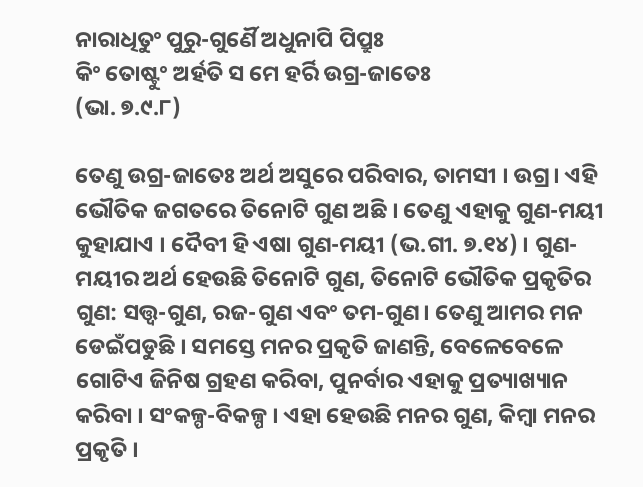ନାରାଧିତୁଂ ପୁରୁ-ଗୁର୍ଣୈ ଅଧୁନାପି ପିପ୍ରୁଃ
କିଂ ତୋଷ୍ଟୁଂ ଅର୍ହତି ସ ମେ ହର୍ରି ଉଗ୍ର-ଜାତେଃ
(ଭା. ୭.୯.୮)

ତେଣୁ ଉଗ୍ର-ଜାତେଃ ଅର୍ଥ ଅସୁରେ ପରିବାର, ତାମସୀ । ଉଗ୍ର। ଏହି ଭୌତିକ ଜଗତରେ ତିନୋଟି ଗୁଣ ଅଛି । ତେଣୁ ଏହାକୁ ଗୁଣ-ମୟୀ କୁହାଯାଏ । ଦୈବୀ ହି ଏଷା ଗୁଣ-ମୟୀ (ଭ.ଗୀ. ୭.୧୪) । ଗୁଣ-ମୟୀର ଅର୍ଥ ହେଉଛି ତିନୋଟି ଗୁଣ, ତିନୋଟି ଭୌତିକ ପ୍ରକୃତିର ଗୁଣ: ସତ୍ତ୍ଵ-ଗୁଣ, ରଜ-ଗୁଣ ଏବଂ ତମ-ଗୁଣ। ତେଣୁ ଆମର ମନ ଡେଇଁପଡୁଛି । ସମସ୍ତେ ମନର ପ୍ରକୃତି ଜାଣନ୍ତି, ବେଳେବେଳେ ଗୋଟିଏ ଜିନିଷ ଗ୍ରହଣ କରିବା, ପୁନର୍ବାର ଏହାକୁ ପ୍ରତ୍ୟାଖ୍ୟାନ କରିବା । ସଂକଳ୍ପ-ବିକଳ୍ପ । ଏହା ହେଉଛି ମନର ଗୁଣ, କିମ୍ବା ମନର ପ୍ରକୃତି ।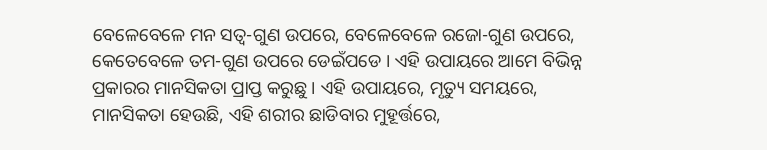ବେଳେବେଳେ ମନ ସତ୍ଵ-ଗୁଣ ଉପରେ, ବେଳେବେଳେ ରଜୋ-ଗୁଣ ଉପରେ, କେତେବେଳେ ତମ-ଗୁଣ ଉପରେ ଡେଇଁପଡେ । ଏହି ଉପାୟରେ ଆମେ ବିଭିନ୍ନ ପ୍ରକାରର ମାନସିକତା ପ୍ରାପ୍ତ କରୁଛୁ । ଏହି ଉପାୟରେ, ମୃତ୍ୟୁ ସମୟରେ, ମାନସିକତା ହେଉଛି, ଏହି ଶରୀର ଛାଡିବାର ମୁହୂର୍ତ୍ତରେ,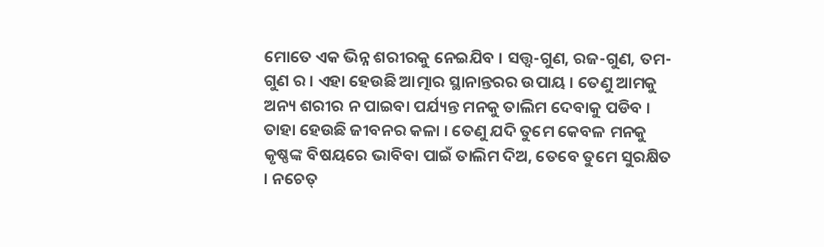ମୋତେ ଏକ ଭିନ୍ନ ଶରୀରକୁ ନେଇଯିବ । ସତ୍ତ୍ଵ-ଗୁଣ, ରଜ-ଗୁଣ, ତମ-ଗୁଣ ର । ଏହା ହେଉଛି ଆତ୍ମାର ସ୍ଥାନାନ୍ତରର ଉପାୟ । ତେଣୁ ଆମକୁ ଅନ୍ୟ ଶରୀର ନ ପାଇବା ପର୍ଯ୍ୟନ୍ତ ମନକୁ ତାଲିମ ଦେବାକୁ ପଡିବ । ତାହା ହେଉଛି ଜୀବନର କଳା । ତେଣୁ ଯଦି ତୁମେ କେବଳ ମନକୁ କୃଷ୍ଣଙ୍କ ବିଷୟରେ ଭାବିବା ପାଇଁ ତାଲିମ ଦିଅ, ତେବେ ତୁମେ ସୁରକ୍ଷିତ । ନଚେତ୍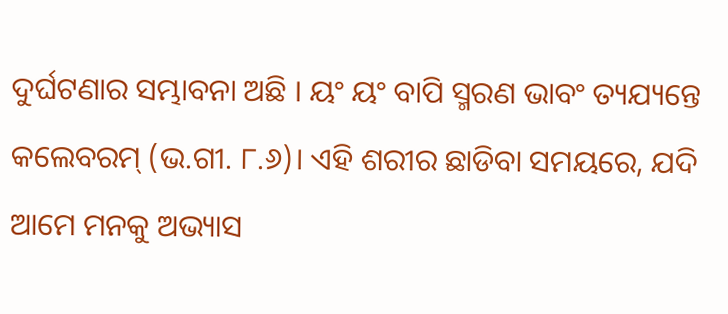ଦୁର୍ଘଟଣାର ସମ୍ଭାବନା ଅଛି । ୟଂ ୟଂ ବାପି ସ୍ମରଣ ଭାବଂ ତ୍ୟଯ୍ୟନ୍ତେ କଲେବରମ୍ (ଭ.ଗୀ. ୮.୬)। ଏହି ଶରୀର ଛାଡିବା ସମୟରେ, ଯଦି ଆମେ ମନକୁ ଅଭ୍ୟାସ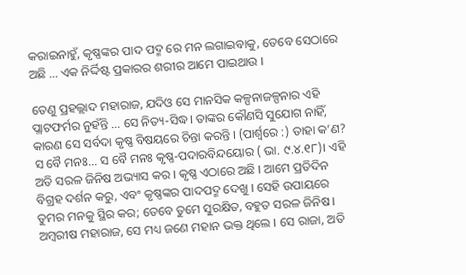କରାଇନାହୁଁ, କୃଷ୍ଣଙ୍କର ପାଦ ପଦ୍ମ ରେ ମନ ଲଗାଇବାକୁ, ତେବେ ସେଠାରେ ଅଛି ... ଏକ ନିର୍ଦ୍ଦିଷ୍ଟ ପ୍ରକାରର ଶରୀର ଆମେ ପାଇଥାଉ ।

ତେଣୁ ପ୍ରହଲ୍ଲାଦ ମହାରାଜ, ଯଦିଓ ସେ ମାନସିକ କଳ୍ପନାଜଳ୍ପନାର ଏହି ପ୍ଲାଟଫର୍ମର ନୁହଁନ୍ତି ... ସେ ନିତ୍ୟ-ସିଦ୍ଧ। ତାଙ୍କର କୌଣସି ସୁଯୋଗ ନାହିଁ, କାରଣ ସେ ସର୍ବଦା କୃଷ୍ଣ ବିଷୟରେ ଚିନ୍ତା କରନ୍ତି । (ପାର୍ଶ୍ୱରେ :) ତାହା କ’ଣ? ସ ବୈ ମନଃ... ସ ବୈ ମନଃ କୃଷ୍ଣ-ପଦାରବିନ୍ଦୟୋର ( ଭା. ୯.୪.୧୮)। ଏହି ଅତି ସରଳ ଜିନିଷ ଅଭ୍ୟାସ କର । କୃଷ୍ଣ ଏଠାରେ ଅଛି । ଆମେ ପ୍ରତିଦିନ ବିଗ୍ରହ ଦର୍ଶନ କରୁ, ଏବଂ କୃଷ୍ଣଙ୍କର ପାଦପଦ୍ମ ଦେଖୁ । ସେହି ଉପାୟରେ ତୁମର ମନକୁ ସ୍ଥିର କର; ତେବେ ତୁମେ ସୁରକ୍ଷିତ, ବହୁତ ସରଳ ଜିନିଷ । ଅମ୍ବରୀଷ ମହାରାଜ, ସେ ମଧ୍ୟ ଜଣେ ମହାନ ଭକ୍ତ ଥିଲେ । ସେ ରାଜା, ଅତି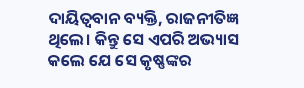ଦାୟିତ୍ଵବାନ ବ୍ୟକ୍ତି, ରାଜନୀତିଜ୍ଞ ଥିଲେ। କିନ୍ତୁ ସେ ଏପରି ଅଭ୍ୟାସ କଲେ ଯେ ସେ କୃଷ୍ଣଙ୍କର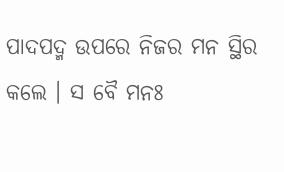ପାଦପଦ୍ମ ଉପରେ ନିଜର ମନ ସ୍ଥିର କଲେ । ସ ବୈ ମନଃ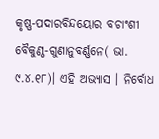କୃଷ୍ଣ-ପଦାରବିନ୍ଦୟୋର ବଚାଂଶୀ ବୈକୁଣ୍ଠ-ଗୁଣାନୁବର୍ଣ୍ଣନେ( ଭା. ୯.୪.୧୮)। ଏହି ଅଭ୍ୟାସ । ନିର୍ବୋଧ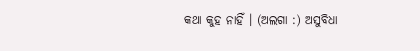କଥା କୁହ ନାହିଁ । (ଅଲଗା :) ଅସୁବିଧା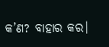କ’ଣ? ବାହାର କର।